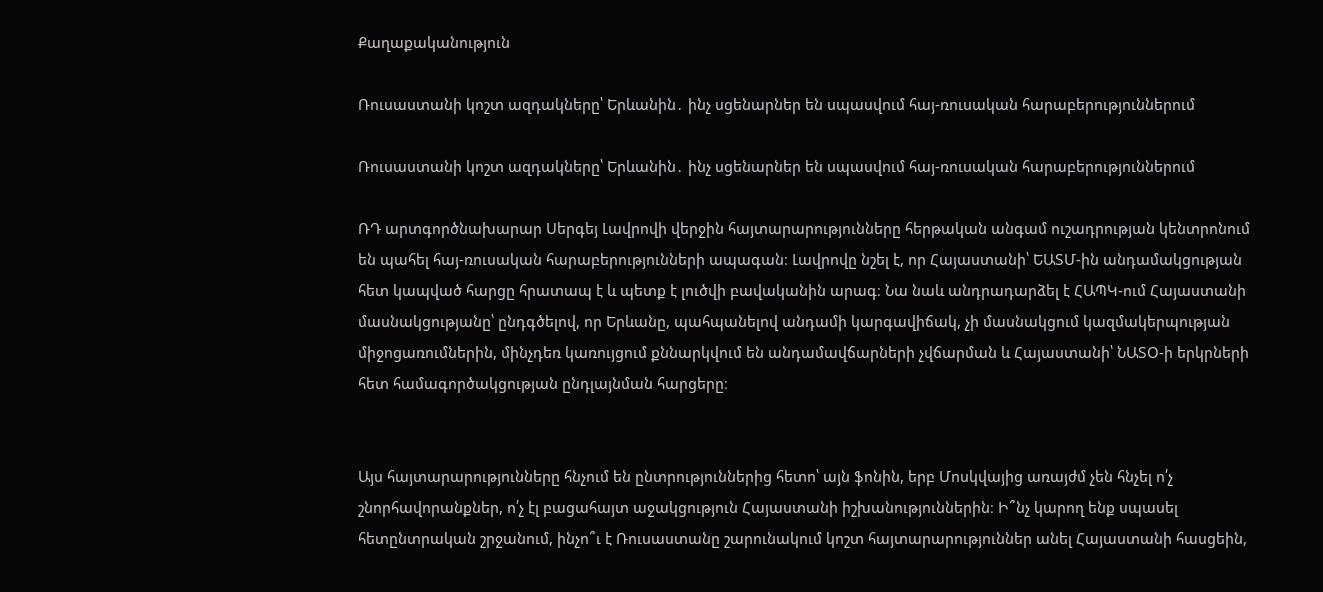Քաղաքականություն

Ռուսաստանի կոշտ ազդակները՝ Երևանին․ ինչ սցենարներ են սպասվում հայ-ռուսական հարաբերություններում

Ռուսաստանի կոշտ ազդակները՝ Երևանին․ ինչ սցենարներ են սպասվում հայ-ռուսական հարաբերություններում

ՌԴ արտգործնախարար Սերգեյ Լավրովի վերջին հայտարարությունները հերթական անգամ ուշադրության կենտրոնում են պահել հայ-ռուսական հարաբերությունների ապագան։ Լավրովը նշել է, որ Հայաստանի՝ ԵԱՏՄ-ին անդամակցության հետ կապված հարցը հրատապ է և պետք է լուծվի բավականին արագ։ Նա նաև անդրադարձել է ՀԱՊԿ-ում Հայաստանի մասնակցությանը՝ ընդգծելով, որ Երևանը, պահպանելով անդամի կարգավիճակ, չի մասնակցում կազմակերպության միջոցառումներին, մինչդեռ կառույցում քննարկվում են անդամավճարների չվճարման և Հայաստանի՝ ՆԱՏՕ-ի երկրների հետ համագործակցության ընդլայնման հարցերը։


Այս հայտարարությունները հնչում են ընտրություններից հետո՝ այն ֆոնին, երբ Մոսկվայից առայժմ չեն հնչել ո՛չ շնորհավորանքներ, ո՛չ էլ բացահայտ աջակցություն Հայաստանի իշխանություններին։ Ի՞նչ կարող ենք սպասել հետընտրական շրջանում, ինչո՞ւ է Ռուսաստանը շարունակում կոշտ հայտարարություններ անել Հայաստանի հասցեին,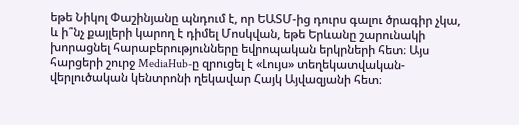եթե Նիկոլ Փաշինյանը պնդում է, որ ԵԱՏՄ-ից դուրս գալու ծրագիր չկա, և ի՞նչ քայլերի կարող է դիմել Մոսկվան, եթե Երևանը շարունակի խորացնել հարաբերությունները եվրոպական երկրների հետ։ Այս հարցերի շուրջ MediaHub-ը զրուցել է «Լույս» տեղեկատվական-վերլուծական կենտրոնի ղեկավար Հայկ Այվազյանի հետ։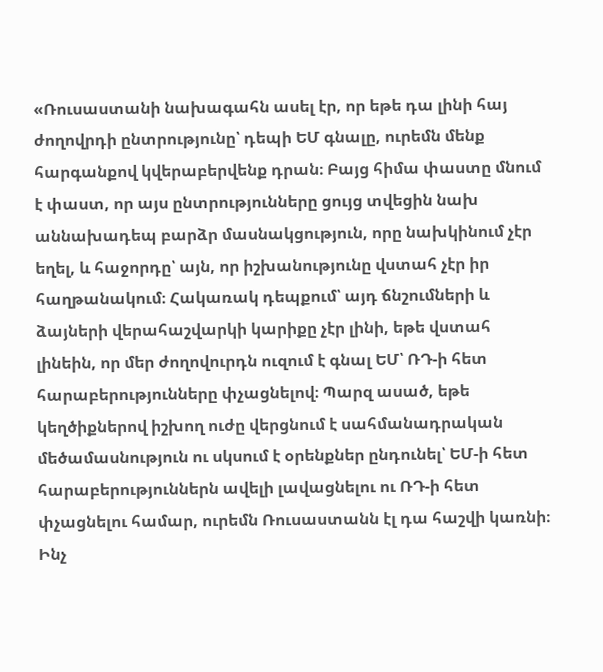«Ռուսաստանի նախագահն ասել էր, որ եթե դա լինի հայ ժողովրդի ընտրությունը՝ դեպի ԵՄ գնալը, ուրեմն մենք հարգանքով կվերաբերվենք դրան։ Բայց հիմա փաստը մնում է փաստ, որ այս ընտրությունները ցույց տվեցին նախ աննախադեպ բարձր մասնակցություն, որը նախկինում չէր եղել, և հաջորդը՝ այն, որ իշխանությունը վստահ չէր իր հաղթանակում։ Հակառակ դեպքում՝ այդ ճնշումների և ձայների վերահաշվարկի կարիքը չէր լինի, եթե վստահ լինեին, որ մեր ժողովուրդն ուզում է գնալ ԵՄ՝ ՌԴ-ի հետ հարաբերությունները փչացնելով։ Պարզ ասած, եթե կեղծիքներով իշխող ուժը վերցնում է սահմանադրական մեծամասնություն ու սկսում է օրենքներ ընդունել՝ ԵՄ-ի հետ հարաբերություններն ավելի լավացնելու ու ՌԴ-ի հետ փչացնելու համար, ուրեմն Ռուսաստանն էլ դա հաշվի կառնի։ Ինչ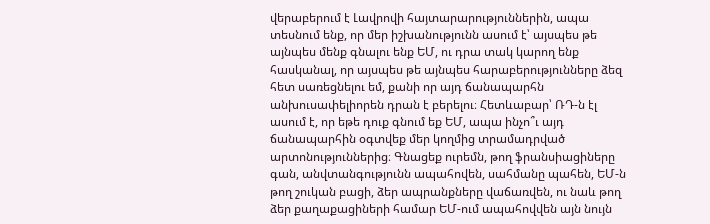վերաբերում է Լավրովի հայտարարություններին, ապա տեսնում ենք, որ մեր իշխանությունն ասում է՝ այսպես թե այնպես մենք գնալու ենք ԵՄ, ու դրա տակ կարող ենք հասկանալ, որ այսպես թե այնպես հարաբերությունները ձեզ հետ սառեցնելու եմ, քանի որ այդ ճանապարհն անխուսափելիորեն դրան է բերելու։ Հետևաբար՝ ՌԴ-ն էլ ասում է, որ եթե դուք գնում եք ԵՄ, ապա ինչո՞ւ այդ ճանապարհին օգտվեք մեր կողմից տրամադրված արտոնություններից։ Գնացեք ուրեմն, թող ֆրանսիացիները գան, անվտանգությունն ապահովեն, սահմանը պահեն, ԵՄ-ն թող շուկան բացի, ձեր ապրանքները վաճառվեն, ու նաև թող ձեր քաղաքացիների համար ԵՄ-ում ապահովվեն այն նույն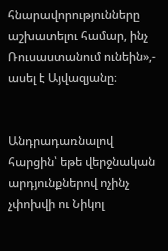հնարավորությունները աշխատելու համար, ինչ Ռուսաստանում ունեին»,- ասել է Այվազյանը։


Անդրադառնալով հարցին՝ եթե վերջնական արդյունքներով ոչինչ չփոխվի ու Նիկոլ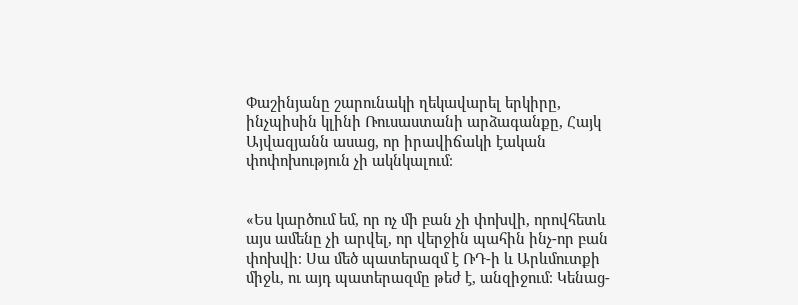Փաշինյանը շարունակի ղեկավարել երկիրը, ինչպիսին կլինի Ռուսաստանի արձագանքը, Հայկ Այվազյանն ասաց, որ իրավիճակի էական փոփոխություն չի ակնկալում։


«Ես կարծում եմ, որ ոչ մի բան չի փոխվի, որովհետև այս ամենը չի արվել, որ վերջին պահին ինչ-որ բան փոխվի։ Սա մեծ պատերազմ է ՌԴ-ի և Արևմուտքի միջև, ու այդ պատերազմը թեժ է, անզիջում։ Կենաց-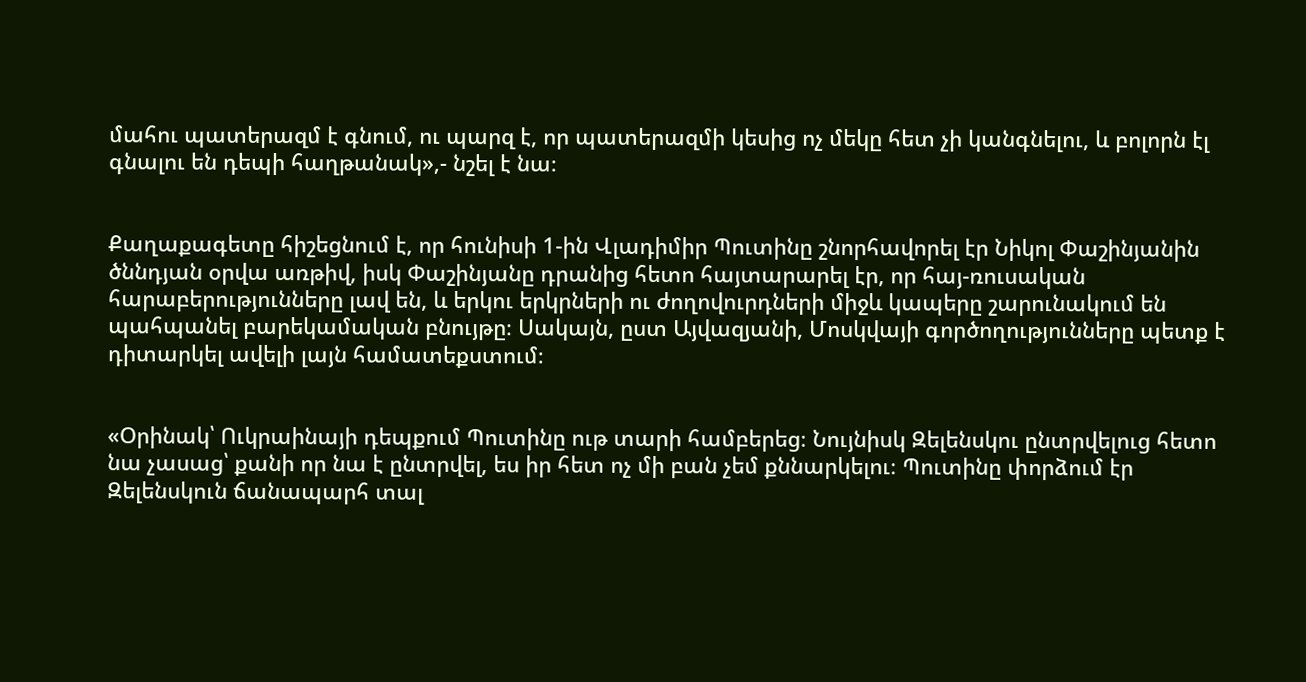մահու պատերազմ է գնում, ու պարզ է, որ պատերազմի կեսից ոչ մեկը հետ չի կանգնելու, և բոլորն էլ գնալու են դեպի հաղթանակ»,- նշել է նա։


Քաղաքագետը հիշեցնում է, որ հունիսի 1-ին Վլադիմիր Պուտինը շնորհավորել էր Նիկոլ Փաշինյանին ծննդյան օրվա առթիվ, իսկ Փաշինյանը դրանից հետո հայտարարել էր, որ հայ-ռուսական հարաբերությունները լավ են, և երկու երկրների ու ժողովուրդների միջև կապերը շարունակում են պահպանել բարեկամական բնույթը։ Սակայն, ըստ Այվազյանի, Մոսկվայի գործողությունները պետք է դիտարկել ավելի լայն համատեքստում։


«Օրինակ՝ Ուկրաինայի դեպքում Պուտինը ութ տարի համբերեց։ Նույնիսկ Զելենսկու ընտրվելուց հետո նա չասաց՝ քանի որ նա է ընտրվել, ես իր հետ ոչ մի բան չեմ քննարկելու։ Պուտինը փորձում էր Զելենսկուն ճանապարհ տալ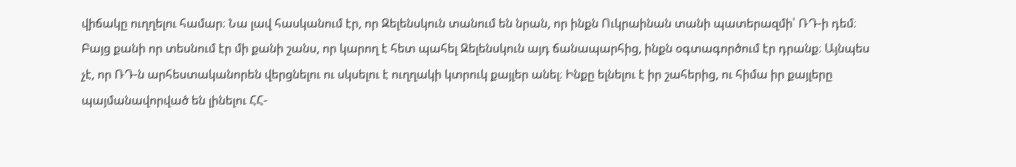վիճակը ուղղելու համար։ Նա լավ հասկանում էր, որ Զելենսկուն տանում են նրան, որ ինքն Ուկրաինան տանի պատերազմի՝ ՌԴ-ի դեմ։ Բայց քանի որ տեսնում էր մի քանի շանս, որ կարող է հետ պահել Զելենսկուն այդ ճանապարհից, ինքն օգտագործում էր դրանք։ Այնպես չէ, որ ՌԴ-ն արհեստականորեն վերցնելու ու սկսելու է ուղղակի կտրուկ քայլեր անել։ Ինքը ելնելու է իր շահերից, ու հիմա իր քայլերը պայմանավորված են լինելու ՀՀ-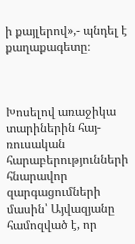ի քայլերով»,- պնդել է քաղաքագետը։



Խոսելով առաջիկա տարիներին հայ-ռուսական հարաբերությունների հնարավոր զարգացումների մասին՝ Այվազյանը համոզված է, որ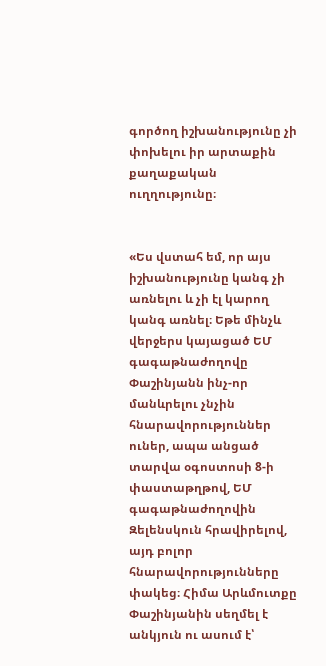գործող իշխանությունը չի փոխելու իր արտաքին քաղաքական ուղղությունը։


«Ես վստահ եմ, որ այս իշխանությունը կանգ չի առնելու և չի էլ կարող կանգ առնել։ Եթե մինչև վերջերս կայացած ԵՄ գագաթնաժողովը Փաշինյանն ինչ-որ մանևրելու չնչին հնարավորություններ ուներ, ապա անցած տարվա օգոստոսի 8-ի փաստաթղթով, ԵՄ գագաթնաժողովին Զելենսկուն հրավիրելով, այդ բոլոր հնարավորությունները փակեց։ Հիմա Արևմուտքը Փաշինյանին սեղմել է անկյուն ու ասում է՝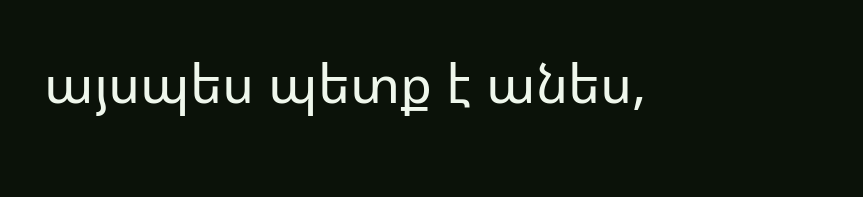այսպես պետք է անես,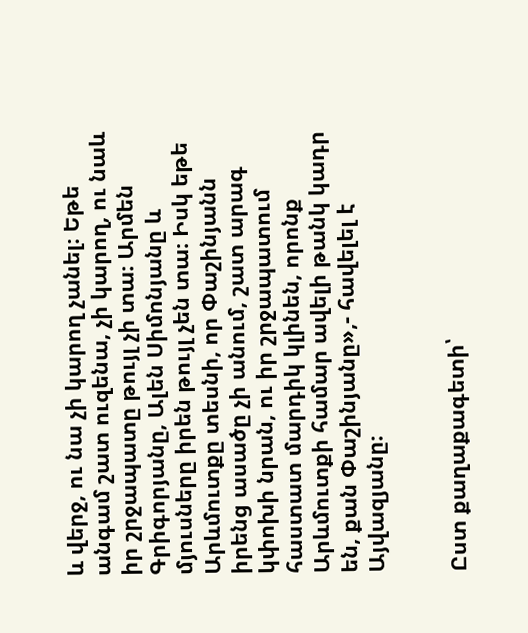և վերջ, ու նա չի կարող չանել։ Եթե անգամ շատ ուզենա, չի կարող, ու նաև իր շրջապատը թույլ չի տա։ Արմեն Գրիգորյանը, Ալեն Սիմոնյանը և մյուսները իրեն թույլ չեն տա։ Իսկ եթե Արևմուտքը տեսնի, որ Փաշինյանն իրենց ասածը չի անում, շատ արագ կփոխի նրան, ու իր շրջապատում հաստատ մարդիկ կլինեն, որոնք Արևմուտքի համար ավելի թանկ կադր են, քան Փաշինյանը»,- հավելել է Այվազյանը։


Ըստ քաղաքագետի՝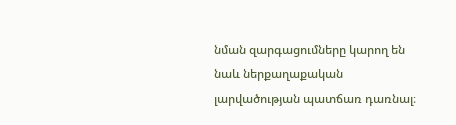նման զարգացումները կարող են նաև ներքաղաքական լարվածության պատճառ դառնալ։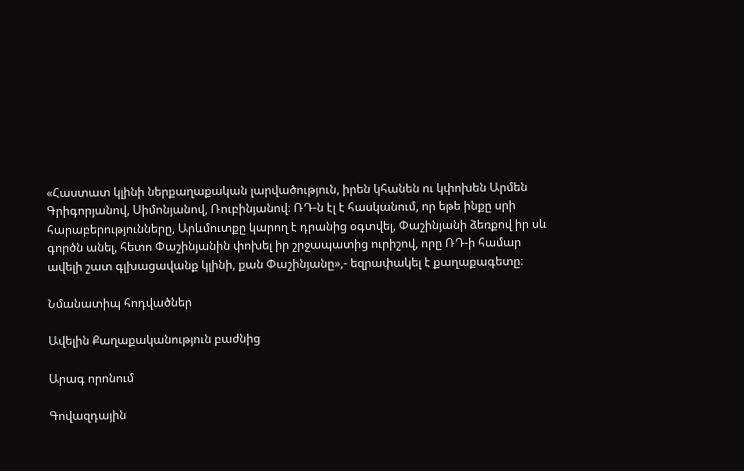«Հաստատ կլինի ներքաղաքական լարվածություն, իրեն կհանեն ու կփոխեն Արմեն Գրիգորյանով, Սիմոնյանով, Ռուբինյանով։ ՌԴ-ն էլ է հասկանում, որ եթե ինքը սրի հարաբերությունները, Արևմուտքը կարող է դրանից օգտվել, Փաշինյանի ձեռքով իր սև գործն անել, հետո Փաշինյանին փոխել իր շրջապատից ուրիշով, որը ՌԴ-ի համար ավելի շատ գլխացավանք կլինի, քան Փաշինյանը»,- եզրափակել է քաղաքագետը։

Նմանատիպ հոդվածներ

Ավելին Քաղաքականություն բաժնից

Արագ որոնում

Գովազդային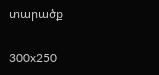տարածք

300x250